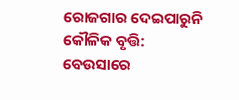ରୋଜଗାର ଦେଇପାରୁନି କୌଳିକ ବୃତ୍ତି: ବେଉସାରେ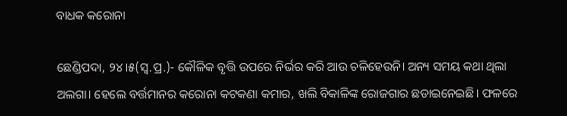ବାଧକ କରୋନା

ଛେଣ୍ଡିପଦା, ୨୪।୫(ସ୍ବ.ପ୍ର.)- କୌଳିକ ବୃତ୍ତି ଉପରେ ନିର୍ଭର କରି ଆଉ ଚଳିହେଉନି। ଅନ୍ୟ ସମୟ କଥା ଥିଲା ଅଲଗା। ହେଲେ ବର୍ତ୍ତମାନର କରୋନା କଟକଣା କମାର, ଖଲି ବିକାଳିଙ୍କ ରୋଜଗାର ଛଡାଇନେଇଛି। ଫଳରେ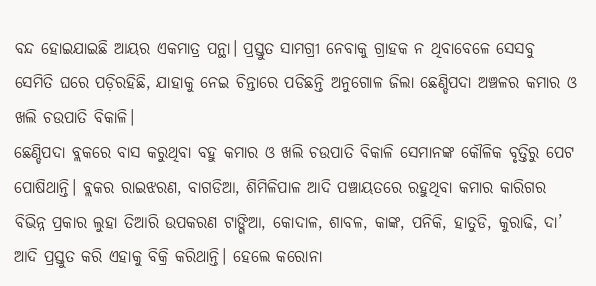ବନ୍ଦ ହୋଇଯାଇଛି ଆୟର ଏକମାତ୍ର ପନ୍ଥା। ପ୍ରସ୍ତୁତ ସାମଗ୍ରୀ ନେବାକୁ ଗ୍ରାହକ ନ ଥିବାବେଳେ ସେସବୁ ସେମିତି ଘରେ ପଡ଼ିରହିଛି, ଯାହାକୁ ନେଇ ଚିନ୍ତାରେ ପଡିଛନ୍ତି ଅନୁଗୋଳ ଜିଲା ଛେଣ୍ଡିପଦା ଅଞ୍ଚଳର କମାର ଓ ଖଲି ଚଉପାତି ବିକାଳି।
ଛେଣ୍ଡିପଦା ବ୍ଲକରେ ବାସ କରୁଥିବା ବହୁ କମାର ଓ ଖଲି ଚଉପାତି ବିକାଳି ସେମାନଙ୍କ କୌଳିକ ବୃତ୍ତିରୁ ପେଟ ପୋଷିଥାନ୍ତି। ବ୍ଲକର ରାଇଝରଣ, ବାଗଡିଆ, ଶିମିଳିପାଳ ଆଦି ପଞ୍ଚାୟତରେ ରହୁଥିବା କମାର କାରିଗର ବିଭିନ୍ନ ପ୍ରକାର ଲୁହା ତିଆରି ଉପକରଣ ଟାଙ୍ଗିଆ, କୋଦାଳ, ଶାବଳ, କାଙ୍କ, ପନିକି, ହାତୁଡି, କୁରାଢି, ଦା’ ଆଦି ପ୍ରସ୍ତୁତ କରି ଏହାକୁ ବିକ୍ରି କରିଥାନ୍ତି। ହେଲେ କରୋନା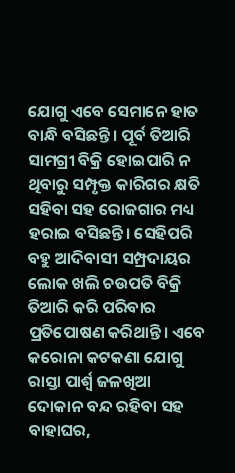ଯୋଗୁ ଏବେ ସେମାନେ ହାତ ବାନ୍ଧି ବସିଛନ୍ତି। ପୂର୍ବ ତିଆରି ସାମଗ୍ରୀ ବିକ୍ରି ହୋଇପାରି ନ ଥିବାରୁ ସମ୍ପୃକ୍ତ କାରିଗର କ୍ଷତି ସହିବା ସହ ରୋଜଗାର ମଧ୍ୟ ହରାଇ ବସିଛନ୍ତି। ସେହିପରି ବହୁ ଆଦିବାସୀ ସମ୍ପ୍ରଦାୟର ଲୋକ ଖଲି ଚଉପତି ବିକ୍ରି ତିଆରି କରି ପରିବାର ପ୍ରତିପୋଷଣ କରିଥାନ୍ତି। ଏବେ କରୋନା କଟକଣା ଯୋଗୁ ରାସ୍ତା ପାର୍ଶ୍ୱ ଜଳଖିଆ ଦୋକାନ ବନ୍ଦ ରହିବା ସହ ବାହାଘର,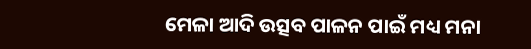ମେଳା ଆଦି ଉତ୍ସବ ପାଳନ ପାଇଁ ମଧ୍ୟ ମନା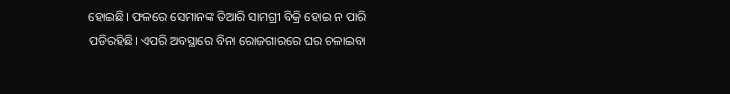ହୋଇଛି। ଫଳରେ ସେମାନଙ୍କ ତିଆରି ସାମଗ୍ରୀ ବିକ୍ରି ହୋଇ ନ ପାରି ପଡିରହିଛି। ଏପରି ଅବସ୍ଥାରେ ବିନା ରୋଜଗାରରେ ଘର ଚଳାଇବା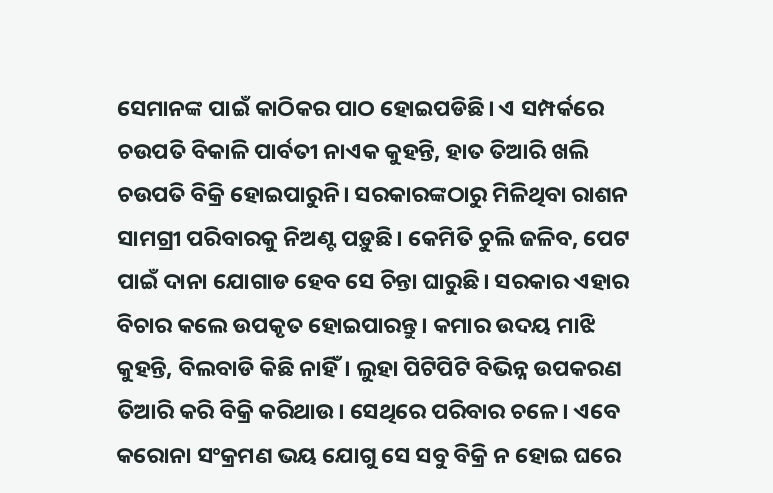ସେମାନଙ୍କ ପାଇଁ କାଠିକର ପାଠ ହୋଇପଡିଛି। ଏ ସମ୍ପର୍କରେ ଚଉପତି ବିକାଳି ପାର୍ବତୀ ନାଏକ କୁହନ୍ତି, ହାତ ତିଆରି ଖଲି ଚଉପତି ବିକ୍ରି ହୋଇପାରୁନି। ସରକାରଙ୍କଠାରୁ ମିଳିଥିବା ରାଶନ ସାମଗ୍ରୀ ପରିବାରକୁ ନିଅଣ୍ଟ ପଡ଼ୁଛି। କେମିତି ଚୁଲି ଜଳିବ, ପେଟ ପାଇଁ ଦାନା ଯୋଗାଡ ହେବ ସେ ଚିନ୍ତା ଘାରୁଛି। ସରକାର ଏହାର ବିଚାର କଲେ ଉପକୃତ ହୋଇପାରନ୍ତୁ। କମାର ଉଦୟ ମାଝି କୁହନ୍ତି, ବିଲବାଡି କିଛି ନାହିଁ। ଲୁହା ପିଟିପିଟି ବିଭିନ୍ନ ଉପକରଣ ତିଆରି କରି ବିକ୍ରି କରିଥାଉ। ସେଥିରେ ପରିବାର ଚଳେ। ଏବେ କରୋନା ସଂକ୍ରମଣ ଭୟ ଯୋଗୁ ସେ ସବୁ ବିକ୍ରି ନ ହୋଇ ଘରେ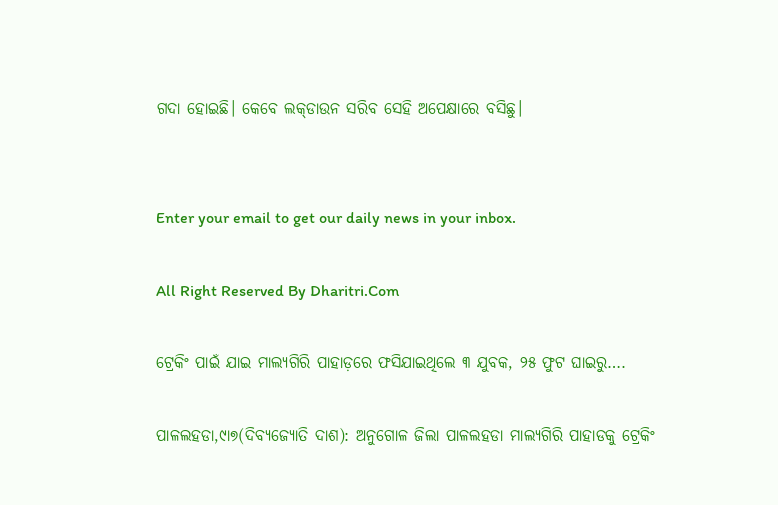ଗଦା ହୋଇଛି। କେବେ ଲକ୍‌ଡାଉନ ସରିବ ସେହି ଅପେକ୍ଷାରେ ବସିଛୁ।


Enter your email to get our daily news in your inbox.

All Right Reserved By Dharitri.Com

ଟ୍ରେକିଂ ପାଇଁ ଯାଇ ମାଲ୍ୟଗିରି ପାହାଡ଼ରେ ଫସିଯାଇଥିଲେ ୩ ଯୁବକ, ୨୫ ଫୁଟ ଘାଇରୁ….

ପାଳଲହଡା,୯ା୭(ଦିବ୍ୟଜ୍ୟୋତି ଦାଶ): ଅନୁଗୋଳ ଜିଲା ପାଳଲହଡା ମାଲ୍ୟଗିରି ପାହାଡକୁ ଟ୍ରେକିଂ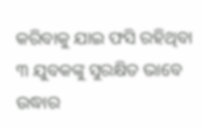କରିବାକୁ ଯାଇ ଫସି ରହିଥିବା ୩ ଯୁବକଙ୍କୁ ସୁରକ୍ଷିତ ଭାବେ ଉଦ୍ଧାର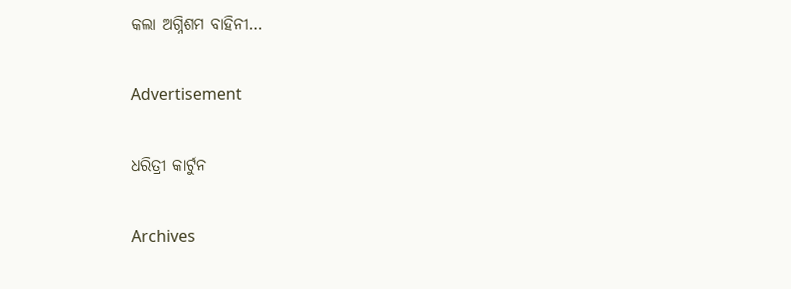କଲା ଅଗ୍ନିଶମ ବାହିନୀ…

Advertisement

ଧରିତ୍ରୀ କାର୍ଟୁନ

Archives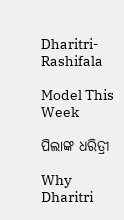Dharitri-Rashifala

Model This Week

ପିଲାଙ୍କ ଧରିତ୍ରୀ

Why Dharitri